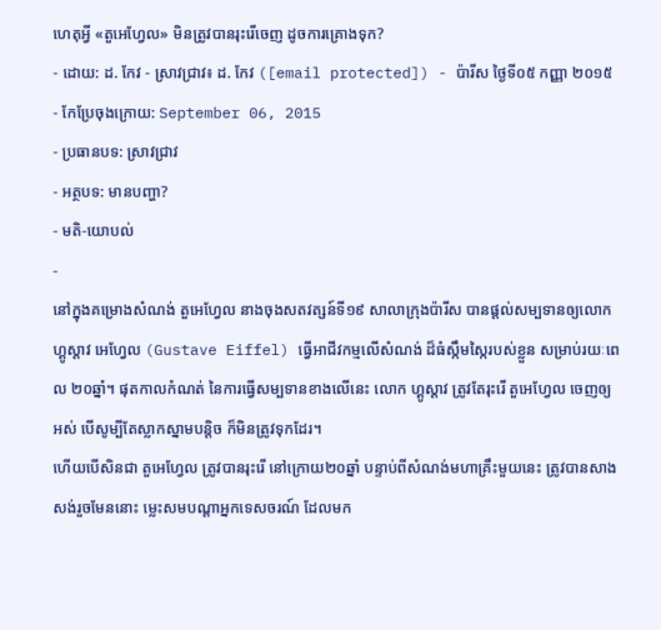ហេតុអ្វី «តួអេហ្វែល» មិនត្រូវបានរុះរើចេញ ដូចការគ្រោងទុក?
- ដោយ: ដ. កែវ - ស្រាវជ្រាវ៖ ដ. កែវ ([email protected]) - ប៉ារីស ថ្ងៃទី០៥ កញ្ញា ២០១៥
- កែប្រែចុងក្រោយ: September 06, 2015
- ប្រធានបទ: ស្រាវជ្រាវ
- អត្ថបទ: មានបញ្ហា?
- មតិ-យោបល់
-
នៅក្នុងគម្រោងសំណង់ តួអេហ្វែល នាងចុងសតវត្សន៍ទី១៩ សាលាក្រុងប៉ារីស បានផ្តល់សម្បទានឲ្យលោក ហ្គូស្តាវ អេហ្វែល (Gustave Eiffel) ធ្វើអាជីវកម្មលើសំណង់ ដ៏ធំស្កឹមស្កៃរបស់ខ្លួន សម្រាប់រយៈពេល ២០ឆ្នាំ។ ផុតកាលកំណត់ នៃការធ្វើសម្បទានខាងលើនេះ លោក ហ្គូស្តាវ ត្រូវតែរុះរើ តួអេហ្វែល ចេញឲ្យអស់ បើសូម្បីតែស្លាកស្នាមបន្តិច ក៏មិនត្រូវទុកដែរ។
ហើយបើសិនជា តួអេហ្វែល ត្រូវបានរុះរើ នៅក្រោយ២០ឆ្នាំ បន្ទាប់ពីសំណង់មហាគ្រឹះមួយនេះ ត្រូវបានសាងសង់រួចមែននោះ ម្លេះសមបណ្ដាអ្នកទេសចរណ៍ ដែលមក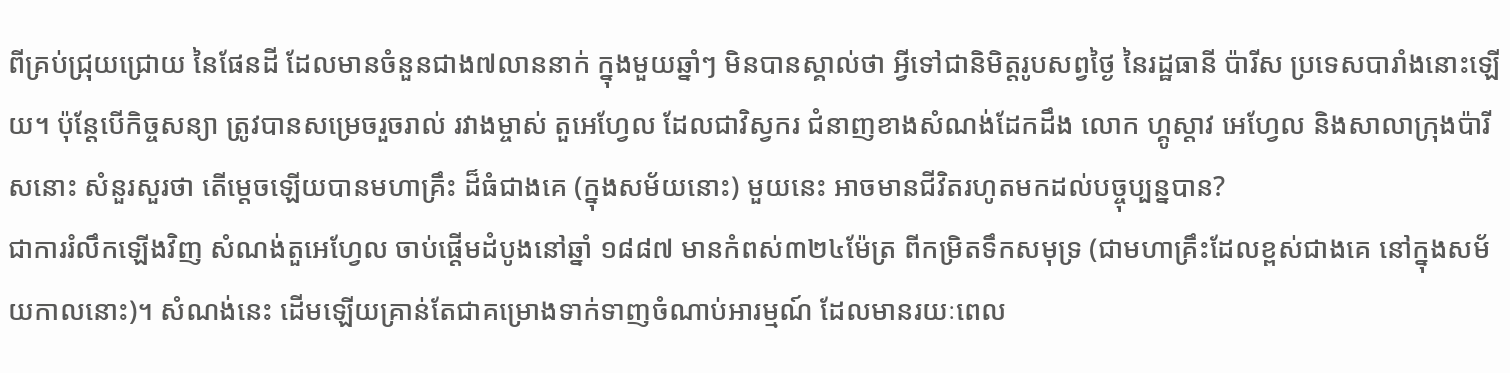ពីគ្រប់ជ្រុយជ្រោយ នៃផែនដី ដែលមានចំនួនជាង៧លាននាក់ ក្នុងមួយឆ្នាំៗ មិនបានស្គាល់ថា អ្វីទៅជានិមិត្តរូបសព្វថ្ងៃ នៃរដ្ឋធានី ប៉ារីស ប្រទេសបារាំងនោះឡើយ។ ប៉ុន្តែបើកិច្ចសន្យា ត្រូវបានសម្រេចរួចរាល់ រវាងម្ចាស់ តួអេហ្វែល ដែលជាវិស្វករ ជំនាញខាងសំណង់ដែកដឹង លោក ហ្គូស្តាវ អេហ្វែល និងសាលាក្រុងប៉ារីសនោះ សំនួរសួរថា តើម្ដេចឡើយបានមហាគ្រឹះ ដ៏ធំជាងគេ (ក្នុងសម័យនោះ) មួយនេះ អាចមានជីវិតរហូតមកដល់បច្ចុប្បន្នបាន?
ជាការរំលឹកឡើងវិញ សំណង់តួអេហ្វែល ចាប់ផ្ដើមដំបូងនៅឆ្នាំ ១៨៨៧ មានកំពស់៣២៤ម៉ែត្រ ពីកម្រិតទឹកសមុទ្រ (ជាមហាគ្រឹះដែលខ្ពស់ជាងគេ នៅក្នុងសម័យកាលនោះ)។ សំណង់នេះ ដើមឡើយគ្រាន់តែជាគម្រោងទាក់ទាញចំណាប់អារម្មណ៍ ដែលមានរយៈពេល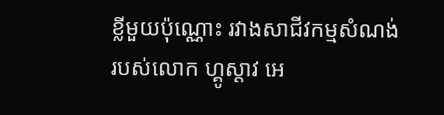ខ្លីមួយប៉ុណ្ណោះ រវាងសាជីវកម្មសំណង់ របស់លោក ហ្គូស្តាវ អេ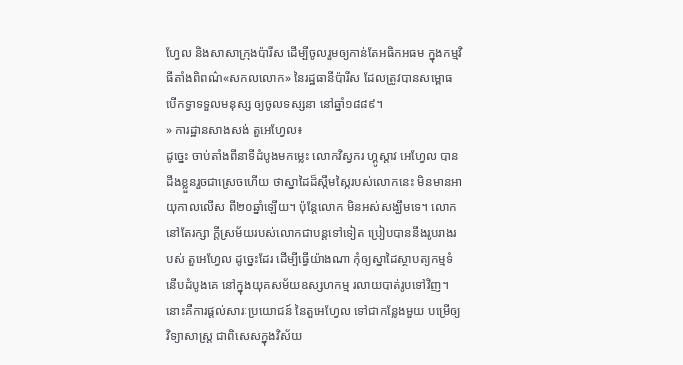ហ្វែល និងសាសាក្រុងប៉ារីស ដើម្បីចូលរួមឲ្យកាន់តែអធិកអធម ក្នុងកម្មវិធីតាំងពិពណ៌«សកលលោក» នៃរដ្ឋធានីប៉ារីស ដែលត្រូវបានសម្ពោធ បើកទ្វាទទួលមនុស្ស ឲ្យចូលទស្សនា នៅឆ្នាំ១៨៨៩។
» ការដ្ឋានសាងសង់ តួអេហ្វែល៖
ដូច្នេះ ចាប់តាំងពីនាទីដំបូងមកម្លេះ លោកវិស្វករ ហ្គូស្តាវ អេហ្វែល បានដឹងខ្លួនរួចជាស្រេចហើយ ថាស្នាដៃដ៏ស្កឹមស្កៃរបស់លោកនេះ មិនមានអាយុកាលលើស ពី២០ឆ្នាំឡើយ។ ប៉ុន្តែលោក មិនអស់សង្ឃឹមទេ។ លោកនៅតែរក្សា ក្ដីស្រម័យរបស់លោកជាបន្តទៅទៀត ប្រៀបបាននឹងរូបរាងរបស់ តួអេហ្វែល ដូច្នេះដែរ ដើម្បីធ្វើយ៉ាងណា កុំឲ្យស្នាដៃស្ថាបត្យកម្មទំនើបដំបូងគេ នៅក្នុងយុគសម័យឧស្សហកម្ម រលាយបាត់រូបទៅវិញ។
នោះគឺការផ្ដល់សារៈប្រយោជន៍ នៃតួអេហ្វែល ទៅជាកន្លែងមួយ បម្រើឲ្យវិទ្យាសាស្ត្រ ជាពិសេសក្នុងវិស័យ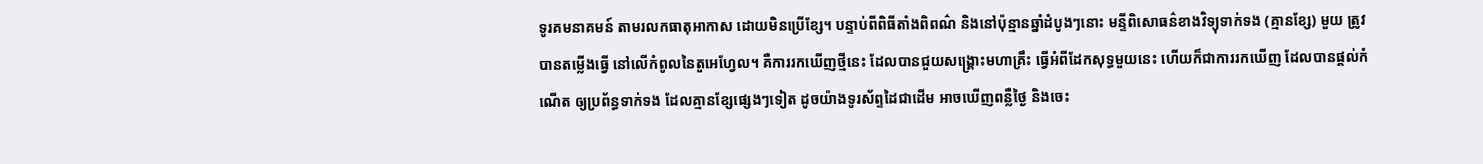ទូរគមនាគមន៍ តាមរលកធាតុអាកាស ដោយមិនប្រើខ្សែ។ បន្ទាប់ពីពិធីតាំងពិពណ៌ និងនៅប៉ុន្មានឆ្នាំដំបូងៗនោះ មន្ទីពិសោធន៌ខាងវិទ្យុទាក់ទង (គ្មានខ្សែ) មួយ ត្រូវបានតម្លើងធ្វើ នៅលើកំពូលនៃតួអេហ្វែល។ គឺការរកឃើញថ្មីនេះ ដែលបានជួយសង្គ្រោះមហាគ្រឹះ ធ្វើអំពីដែកសុទ្ធមួយនេះ ហើយក៏ជាការរកឃើញ ដែលបានផ្ដល់កំណើត ឲ្យប្រព័ន្ធទាក់ទង ដែលគ្មានខ្សែផ្សេងៗទៀត ដូចយ៉ាងទូរស័ព្ទដៃជាដើម អាចឃើញពន្លឺថ្ងៃ និងចេះ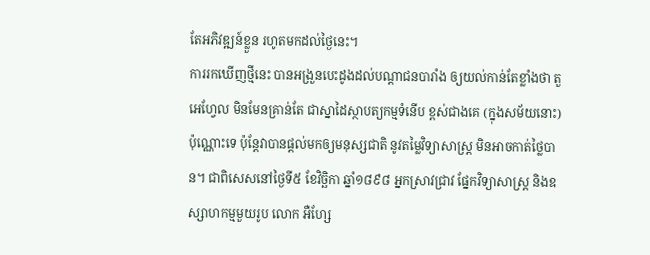តែអភិវឌ្ឍន៍ខ្លួន រហូតមកដល់ថ្ងៃនេះ។
ការរកឃើញថ្មីនេះ បានអង្រួនបេះដូងដល់បណ្ដាជនបារាំង ឲ្យយល់កាន់តែខ្លាំងថា តួអេហ្វែល មិនមែនគ្រាន់តែ ជាស្នាដៃស្ថាបត្យកម្មទំនើប ខ្ពស់ជាងគេ (ក្នុងសម័យនោះ) ប៉ុណ្ណោះទេ ប៉ុន្តែវាបានផ្ដល់មកឲ្យមនុស្សជាតិ នូវតម្លៃវិទ្យាសាស្ត្រ មិនអាចកាត់ថ្លៃបាន។ ជាពិសេសនៅថ្ងៃទី៥ ខែវិច្ឆិកា ឆ្នាំ១៨៩៨ អ្នកស្រាវជ្រាវ ផ្នែកវិទ្យាសាស្ត្រ និងឧស្សាហកម្មមួយរូប លោក អឺហ្សែ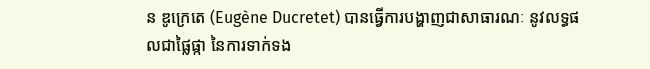ន ឌូក្រេតេ (Eugène Ducretet) បានធ្វើការបង្ហាញជាសាធារណៈ នូវលទ្ធផលជាផ្លៃផ្កា នៃការទាក់ទង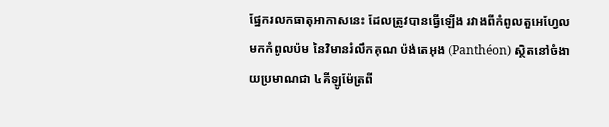ផ្នែករលកធាតុអាកាសនេះ ដែលត្រូវបានធ្វើឡើង រវាងពីកំពូលតួអេហ្វែល មកកំពូលប៉ម នៃវិមានរំលឹកគុណ ប៉ង់តេអុង (Panthéon) ស្ថិតនៅចំងាយប្រមាណជា ៤គីឡូម៉ែត្រពី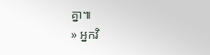គ្នា៕
» អ្នកវិ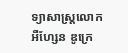ទ្យាសាស្ត្រលោក អឺហ្សែន ឌូក្រេ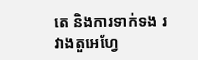តេ និងការទាក់ទង រវាងតួអេហ្វែ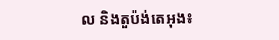ល និងតួប៉ង់តេអុង៖